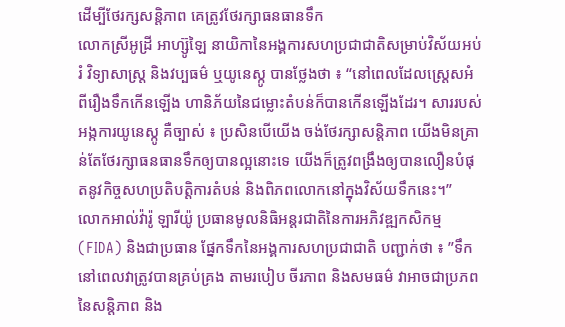ដើម្បីថែរក្សសន្តិភាព គេត្រូវថែរក្សាធនធានទឹក
លោកស្រីអូដ្រី អាហ្ស៊ូឡៃ នាយិកានៃអង្គការសហប្រជាជាតិសម្រាប់វិស័យអប់រំ វិទ្យាសាស្រ្ត និងវប្បធម៌ ឬយូនេស្កូ បានថ្លែងថា ៖ “នៅពេលដែលស្រ្តេសអំពីរឿងទឹកកើនឡើង ហានិភ័យនៃជម្លោះតំបន់ក៏បានកើនឡើងដែរ។ សាររបស់អង្កការយូនេស្កូ គឺច្បាស់ ៖ ប្រសិនបើយើង ចង់ថែរក្សាសន្តិភាព យើងមិនគ្រាន់តែថែរក្សាធនធានទឹកឲ្យបានល្អនោះទេ យើងក៏ត្រូវពង្រឹងឲ្យបានលឿនបំផុតនូវកិច្ចសហប្រតិបត្តិការតំបន់ និងពិភពលោកនៅក្នុងវិស័យទឹកនេះ។”
លោកអាល់វ៉ារ៉ូ ឡារីយ៉ូ ប្រធានមូលនិធិអន្តរជាតិនៃការអភិវឌ្ឍកសិកម្ម (FIDA) និងជាប្រធាន ផ្នែកទឹកនៃអង្គការសហប្រជាជាតិ បញ្ជាក់ថា ៖ ”ទឹក នៅពេលវាត្រូវបានគ្រប់គ្រង តាមរបៀប ចីរភាព និងសមធម៌ វាអាចជាប្រភពនៃសន្តិភាព និង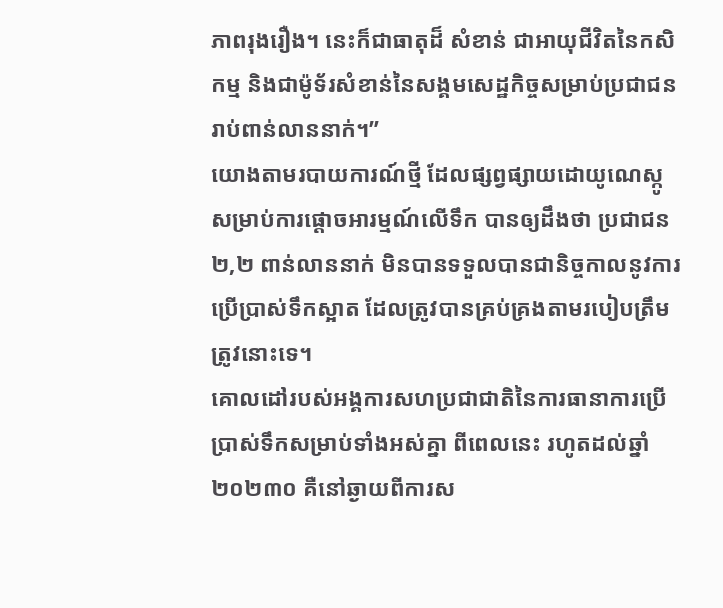ភាពរុងរឿង។ នេះក៏ជាធាតុដ៏ សំខាន់ ជាអាយុជីវិតនៃកសិកម្ម និងជាម៉ូទ័រសំខាន់នៃសង្គមសេដ្ឋកិច្ចសម្រាប់ប្រជាជនរាប់ពាន់លាននាក់។”
យោងតាមរបាយការណ៍ថ្មី ដែលផ្សព្វផ្សាយដោយូណេស្កូ សម្រាប់ការផ្តោចអារម្មណ៍លើទឹក បានឲ្យដឹងថា ប្រជាជន ២,២ ពាន់លាននាក់ មិនបានទទួលបានជានិច្ចកាលនូវការប្រើប្រាស់ទឹកស្អាត ដែលត្រូវបានគ្រប់គ្រងតាមរបៀបត្រឹមត្រូវនោះទេ។
គោលដៅរបស់អង្គការសហប្រជាជាតិនៃការធានាការប្រើប្រាស់ទឹកសម្រាប់ទាំងអស់គ្នា ពីពេលនេះ រហូតដល់ឆ្នាំ២០២៣០ គឺនៅឆ្ងាយពីការស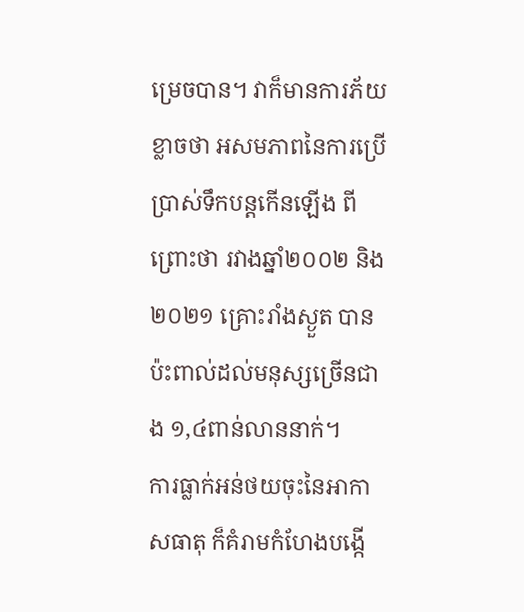ម្រេចបាន។ វាក៏មានការភ័យខ្លាចថា អសមភាពនៃការប្រើប្រាស់ទឹកបន្តកើនឡើង ពីព្រោះថា រវាងឆ្នាំ២០០២ និង ២០២១ គ្រោះរាំងស្ងួត បានប៉ះពាល់ដល់មនុស្សច្រើនជាង ១,៤ពាន់លាននាក់។
ការធ្លាក់អន់ថយចុះនៃអាកាសធាតុ ក៏គំរាមកំហែងបង្កើ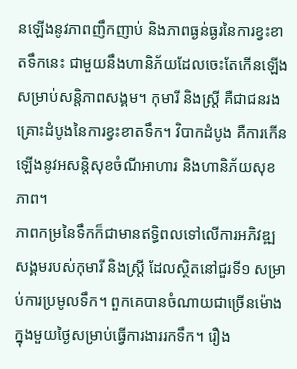នឡើងនូវភាពញឹកញាប់ និងភាពធ្ងន់ធ្ងរនៃការខ្វះខាតទឹកនេះ ជាមួយនឹងហានិភ័យដែលចេះតែកើនឡើង សម្រាប់សន្តិភាពសង្គម។ កុមារី និងស្រ្តី គឺជាជនរងគ្រោះដំបូងនៃការខ្វះខាតទឹក។ វិបាកដំបូង គឺការកើនឡើងនូវអសន្តិសុខចំណីអាហារ និងហានិភ័យសុខភាព។
ភាពកម្រនៃទឹកក៏ជាមានឥទ្ធិពលទៅលើការអភិវឌ្ឍសង្គមរបស់កុមារី និងស្រ្តី ដែលស្ថិតនៅជួរទី១ សម្រាប់ការប្រមូលទឹក។ ពួកគេបានចំណាយជាច្រើនម៉ោងក្នុងមួយថ្ងៃសម្រាប់ធ្វើការងាររកទឹក។ រឿង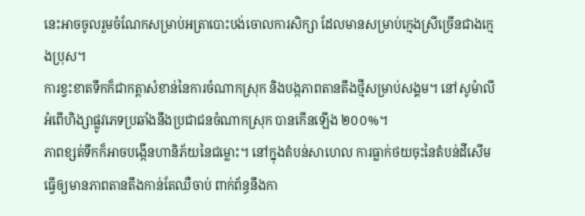នេះអាចចូលរួមចំណែកសម្រាប់អត្រាបោះបង់ចោលការសិក្សា ដែលមានសម្រាប់ក្មេងស្រីច្រើនជាងក្មេងប្រុស។
ការខ្វះខាតទឹកក៏ជាកត្តាសំខាន់នៃការចំណាកស្រុក និងបង្កភាពតានតឹងថ្មីសម្រាប់សង្គម។ នៅសូម៉ាលី អំពើហិង្សាផ្លូវភេទប្រឆាំងនឹងប្រជាជនចំណាកស្រុក បានកើនឡើង ២០០%។
ភាពខ្សត់ទឹកក៏អាចបង្កើនហានិភ័យនៃជម្លោះ។ នៅក្នុងតំបន់សាហេល ការធ្លាក់ថយចុះនៃតំបន់ដីសើម ធ្វើឲ្យមានភាពតានតឹងកាន់តែឈឺចាប់ ពាក់ព័ន្ធនឹងកា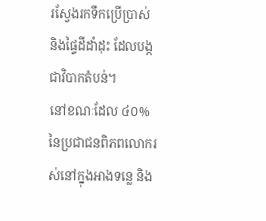រស្វែងរកទឹកប្រើប្រាស់ និងផ្ទៃដីដាំដុះ ដែលបង្កជាវិបាកតំបន់។
នៅខណៈដែល ៤០% នៃប្រជាជនពិភពលោករស់នៅក្នុងអាងទន្លេ និង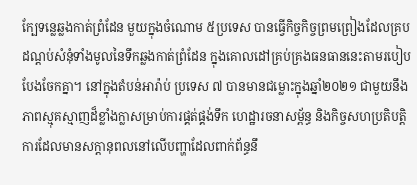ក្បែទន្លេឆ្លងកាត់ព្រំដែន មួយក្នុងចំណោម ៥ប្រទេស បានធ្វើកិច្ចកិច្ចព្រមព្រៀងដែលគ្របដណ្តប់សំនុំទាំងមូលនៃទឹកឆ្លងកាត់ព្រំដែន ក្នុងគោលដៅគ្រប់គ្រងធនធាននេះតាមរបៀបបែងចែកគ្នា។ នៅក្នុងតំបន់អារ៉ាប់ ប្រទេស ៧ បានមានជម្លោះក្នុងឆ្នាំ២០២១ ជាមួយនឹងភាពស្មុគស្មាញដ៏ខ្លាំងក្លាសម្រាប់ការផ្គត់ផ្គង់ទឹក ហេដ្ឋារចនាសម្ព័ន្ធ និងកិច្ចសហប្រតិបត្តិការដែលមានសក្តានុពលនៅលើបញ្ហាដែលពាក់ព័ន្ធនឹ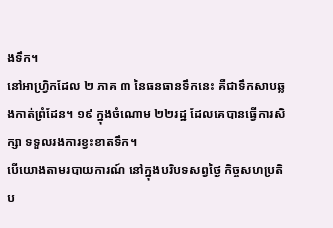ងទឹក។
នៅអាហ្វ្រិកដែល ២ ភាគ ៣ នៃធនធានទឹកនេះ គឺជាទឹកសាបឆ្លងកាត់ព្រំដែន។ ១៩ ក្នុងចំណោម ២២រដ្ឋ ដែលគេបានធ្វើការសិក្សា ទទួលរងការខ្វះខាតទឹក។
បើយោងតាមរបាយការណ៍ នៅក្នុងបរិបទសព្វថ្ងៃ កិច្ចសហប្រតិប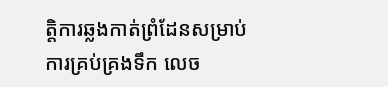ត្តិការឆ្លងកាត់ព្រំដែនសម្រាប់ការគ្រប់គ្រងទឹក លេច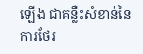ឡើង ជាគន្លឺះសំខាន់នៃការថែរ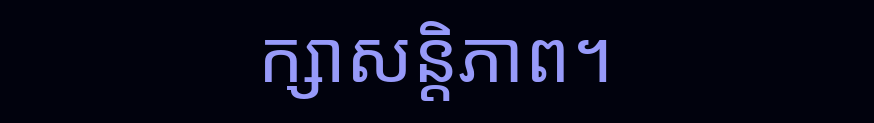ក្សាសន្តិភាព។